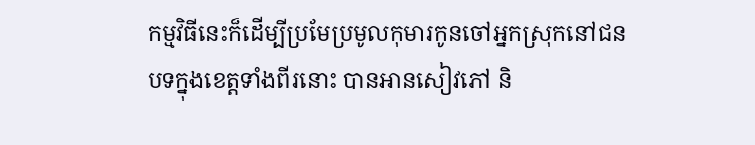កម្មវិធីនេះក៏ដើម្បីប្រមែប្រមូលកុមារកូនចៅអ្នកស្រុកនៅជនបទក្នុងខេត្តទាំងពីរនោះ បានអានសៀវភៅ និ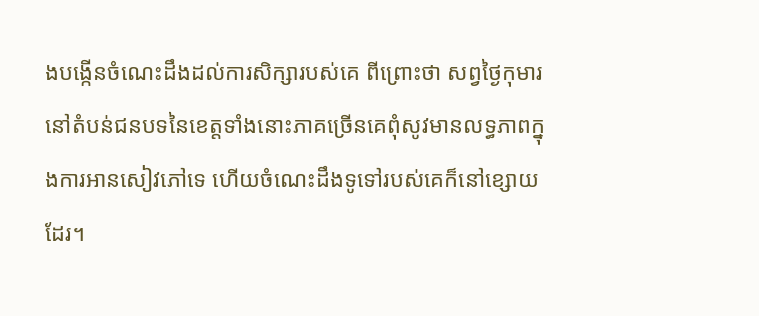ងបង្កើនចំណេះដឹងដល់ការសិក្សារបស់គេ ពីព្រោះថា សព្វថ្ងៃកុមារនៅតំបន់ជនបទនៃខេត្តទាំងនោះភាគច្រើនគេពុំសូវមានលទ្ធភាពក្នុងការអានសៀវភៅទេ ហើយចំណេះដឹងទូទៅរបស់គេក៏នៅខ្សោយដែរ។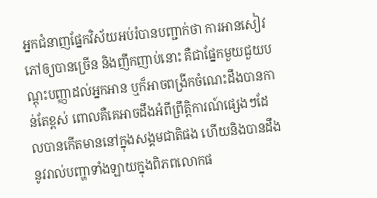អ្នកជំនាញផ្នែកវិស័យអប់រំបានបញ្ជាក់ថា ការអានសៀវភៅឲ្យបានច្រើន និងញឹកញាប់នោះ គឺជាផ្នែកមួយជួយបណ្ដុះបញ្ញាដល់អ្នកអាន ឬក៏អាចពង្រីកចំណេះដឹងបានកាន់តែខ្ពស់ ពោលគឺគេអាចដឹងអំពីព្រឹត្តិការណ៍ផ្សេងៗដែលបានកើតមាននៅក្នុងសង្គមជាតិផង ហើយនិងបានដឹងនូវរាល់បញ្ហាទាំងឡាយក្នុងពិភពលោកផ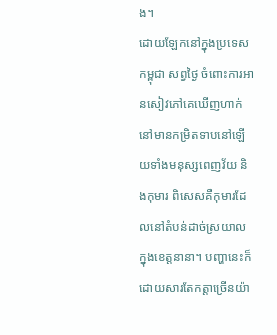ង។
ដោយឡែកនៅក្នុងប្រទេសកម្ពុជា សព្វថ្ងៃ ចំពោះការអានសៀវភៅគេឃើញហាក់នៅមានកម្រិតទាបនៅឡើយទាំងមនុស្សពេញវ័យ និងកុមារ ពិសេសគឺកុមារដែលនៅតំបន់ដាច់ស្រយាលក្នុងខេត្តនានា។ បញ្ហានេះក៏ដោយសារតែកត្តាច្រើនយ៉ា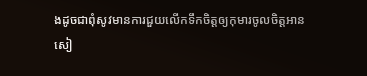ងដូចជាពុំសូវមានការជួយលើកទឹកចិត្តឲ្យកុមារចូលចិត្តអានសៀ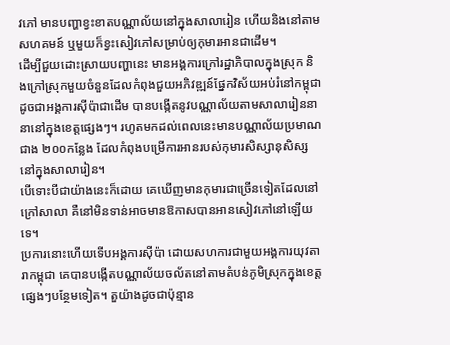វភៅ មានបញ្ហាខ្វះខាតបណ្ណាល័យនៅក្នុងសាលារៀន ហើយនិងនៅតាមសហគមន៍ ឬមួយក៏ខ្វះសៀវភៅសម្រាប់ឲ្យកុមារអានជាដើម។
ដើម្បីជួយដោះស្រាយបញ្ហានេះ មានអង្គការក្រៅរដ្ឋាភិបាលក្នុងស្រុក និងក្រៅស្រុកមួយចំនួនដែលកំពុងជួយអភិវឌ្ឍន៍ផ្នែកវិស័យអប់រំនៅកម្ពុជា ដូចជាអង្គការស៊ីប៉ាជាដើម បានបង្កើតនូវបណ្ណាល័យតាមសាលារៀននានានៅក្នុងខេត្តផ្សេងៗ។ រហូតមកដល់ពេលនេះមានបណ្ណាល័យប្រមាណជាង ២០០កន្លែង ដែលកំពុងបម្រើការអានរបស់កុមារសិស្សានុសិស្សនៅក្នុងសាលារៀន។
បើទោះបីជាយ៉ាងនេះក៏ដោយ គេឃើញមានកុមារជាច្រើនទៀតដែលនៅក្រៅសាលា គឺនៅមិនទាន់អាចមានឱកាសបានអានសៀវភៅនៅឡើយទេ។
ប្រការនោះហើយទើបអង្គការស៊ីប៉ា ដោយសហការជាមួយអង្គការយុវតារាកម្ពុជា គេបានបង្កើតបណ្ណាល័យចល័តនៅតាមតំបន់ភូមិស្រុកក្នុងខេត្តផ្សេងៗបន្ថែមទៀត។ តួយ៉ាងដូចជាប៉ុន្មាន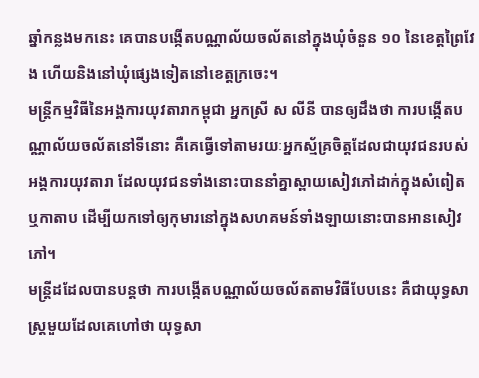ឆ្នាំកន្លងមកនេះ គេបានបង្កើតបណ្ណាល័យចល័តនៅក្នុងឃុំចំនួន ១០ នៃខេត្តព្រៃវែង ហើយនិងនៅឃុំផ្សេងទៀតនៅខេត្តក្រចេះ។
មន្ត្រីកម្មវិធីនៃអង្គការយុវតារាកម្ពុជា អ្នកស្រី ស លីនី បានឲ្យដឹងថា ការបង្កើតបណ្ណាល័យចល័តនៅទីនោះ គឺគេធ្វើទៅតាមរយៈអ្នកស្ម័គ្រចិត្តដែលជាយុវជនរបស់អង្គការយុវតារា ដែលយុវជនទាំងនោះបាននាំគ្នាស្ពាយសៀវភៅដាក់ក្នុងសំពៀត ឬកាតាប ដើម្បីយកទៅឲ្យកុមារនៅក្នុងសហគមន៍ទាំងឡាយនោះបានអានសៀវភៅ។
មន្ត្រីដដែលបានបន្តថា ការបង្កើតបណ្ណាល័យចល័តតាមវិធីបែបនេះ គឺជាយុទ្ធសាស្ត្រមួយដែលគេហៅថា យុទ្ធសា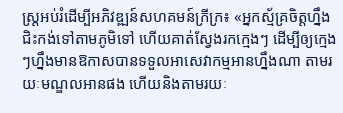ស្ត្រអប់រំដើម្បីអភិវឌ្ឍន៍សហគមន៍ក្រីក្រ៖ «អ្នកស្ម័គ្រចិត្តហ្នឹងជិះកង់ទៅតាមភូមិទៅ ហើយគាត់ស្វែងរកក្មេងៗ ដើម្បីឲ្យក្មេងៗហ្នឹងមានឱកាសបានទទួលអាសេវាកម្មអានហ្នឹងណា តាមរយៈមណ្ឌលអានផង ហើយនិងតាមរយៈ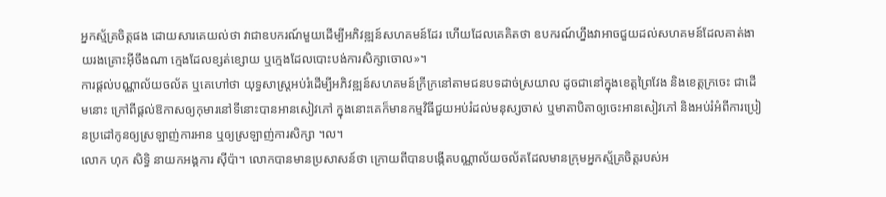អ្នកស្ម័គ្រចិត្តផង ដោយសារគេយល់ថា វាជាឧបករណ៍មួយដើម្បីអភិវឌ្ឍន៍សហគមន៍ដែរ ហើយដែលគេគិតថា ឧបករណ៍ហ្នឹងវាអាចជួយដល់សហគមន៍ដែលគាត់ងាយរងគ្រោះអ៊ីចឹងណា ក្មេងដែលខ្សត់ខ្សោយ ឬក្មេងដែលបោះបង់ការសិក្សាចោល»។
ការផ្ដល់បណ្ណាល័យចល័ត ឬគេហៅថា យុទ្ធសាស្ត្រអប់រំដើម្បីអភិវឌ្ឍន៍សហគមន៍ក្រីក្រនៅតាមជនបទដាច់ស្រយាល ដូចជានៅក្នុងខេត្តព្រៃវែង និងខេត្តក្រចេះ ជាដើមនោះ ក្រៅពីផ្ដល់ឱកាសឲ្យកុមារនៅទីនោះបានអានសៀវភៅ ក្នុងនោះគេក៏មានកម្មវិធីជួយអប់រំដល់មនុស្សចាស់ ឬមាតាបិតាឲ្យចេះអានសៀវភៅ និងអប់រំអំពីការប្រៀនប្រដៅកូនឲ្យស្រឡាញ់ការអាន ឬឲ្យស្រឡាញ់ការសិក្សា ។ល។
លោក ហុក សិទ្ធិ នាយកអង្គការ ស៊ីប៉ា។ លោកបានមានប្រសាសន៍ថា ក្រោយពីបានបង្កើតបណ្ណាល័យចល័តដែលមានក្រុមអ្នកស្ម័គ្រចិត្តរបស់អ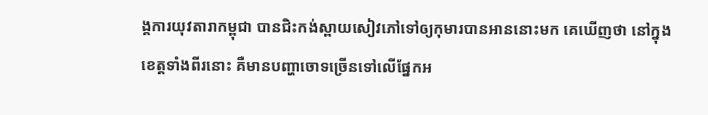ង្គការយុវតារាកម្ពុជា បានជិះកង់ស្ពាយសៀវភៅទៅឲ្យកុមារបានអាននោះមក គេឃើញថា នៅក្នុងខេត្តទាំងពីរនោះ គឺមានបញ្ហាចោទច្រើនទៅលើផ្នែកអ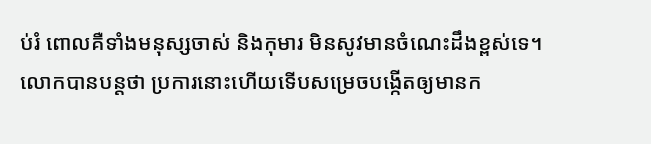ប់រំ ពោលគឺទាំងមនុស្សចាស់ និងកុមារ មិនសូវមានចំណេះដឹងខ្ពស់ទេ។
លោកបានបន្តថា ប្រការនោះហើយទើបសម្រេចបង្កើតឲ្យមានក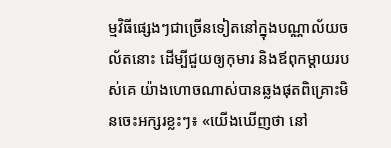ម្មវិធីផ្សេងៗជាច្រើនទៀតនៅក្នុងបណ្ណាល័យចល័តនោះ ដើម្បីជួយឲ្យកុមារ និងឪពុកម្ដាយរបស់គេ យ៉ាងហោចណាស់បានឆ្លងផុតពិគ្រោះមិនចេះអក្សរខ្លះៗ៖ «យើងឃើញថា នៅ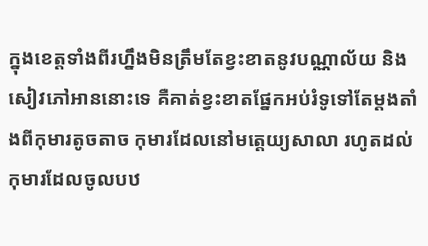ក្នុងខេត្តទាំងពីរហ្នឹងមិនត្រឹមតែខ្វះខាតនូវបណ្ណាល័យ និងសៀវភៅអាននោះទេ គឺគាត់ខ្វះខាតផ្នែកអប់រំទូទៅតែម្ដងតាំងពីកុមារតូចតាច កុមារដែលនៅមត្តេយ្យសាលា រហូតដល់កុមារដែលចូលបឋ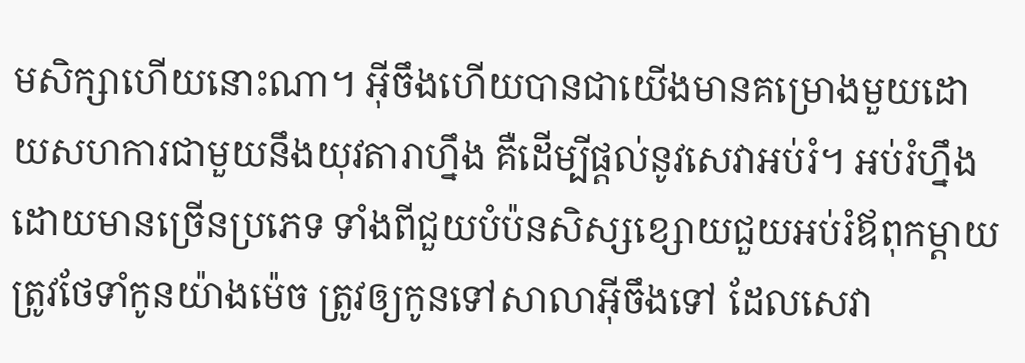មសិក្សាហើយនោះណា។ អ៊ីចឹងហើយបានជាយើងមានគម្រោងមួយដោយសហការជាមួយនឹងយុវតារាហ្នឹង គឺដើម្បីផ្ដល់នូវសេវាអប់រំ។ អប់រំហ្នឹងដោយមានច្រើនប្រភេទ ទាំងពីជួយបំប៉នសិស្សខ្សោយជួយអប់រំឪពុកម្ដាយត្រូវថែទាំកូនយ៉ាងម៉េច ត្រូវឲ្យកូនទៅសាលាអ៊ីចឹងទៅ ដែលសេវា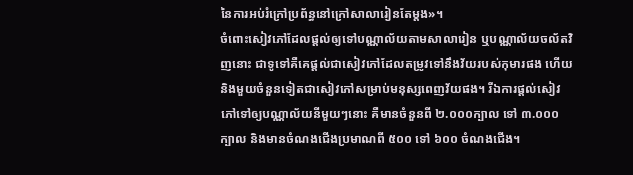នៃការអប់រំក្រៅប្រព័ន្ធនៅក្រៅសាលារៀនតែម្ដង»។
ចំពោះសៀវភៅដែលផ្ដល់ឲ្យទៅបណ្ណាល័យតាមសាលារៀន ឬបណ្ណាល័យចល័តវិញនោះ ជាទូទៅគឺគេផ្ដល់ជាសៀវភៅដែលតម្រូវទៅនឹងវ័យរបស់កុមារផង ហើយនិងមួយចំនួនទៀតជាសៀវភៅសម្រាប់មនុស្សពេញវ័យផង។ រីឯការផ្ដល់សៀវភៅទៅឲ្យបណ្ណាល័យនីមួយៗនោះ គឺមានចំនួនពី ២.០០០ក្បាល ទៅ ៣.០០០ក្បាល និងមានចំណងជើងប្រមាណពី ៥០០ ទៅ ៦០០ ចំណងជើង។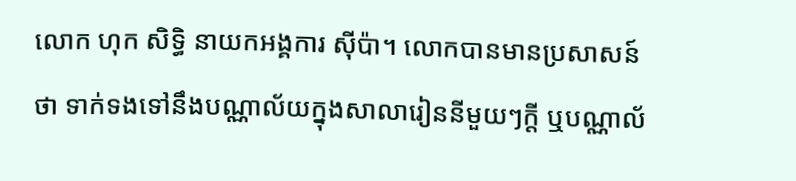លោក ហុក សិទ្ធិ នាយកអង្គការ ស៊ីប៉ា។ លោកបានមានប្រសាសន៍ថា ទាក់ទងទៅនឹងបណ្ណាល័យក្នុងសាលារៀននីមួយៗក្តី ឬបណ្ណាល័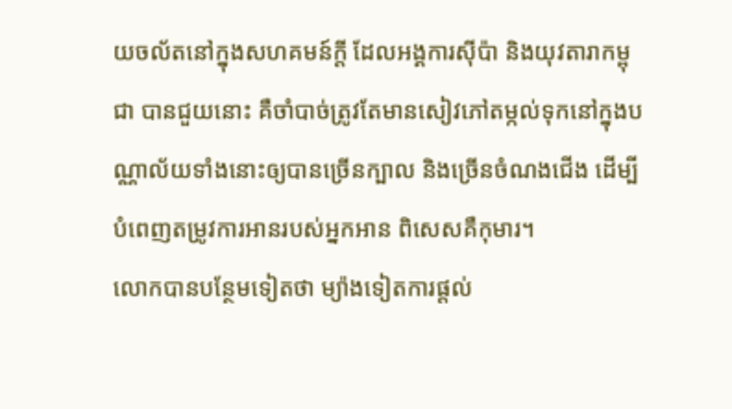យចល័តនៅក្នុងសហគមន៍ក្តី ដែលអង្គការស៊ីប៉ា និងយុវតារាកម្ពុជា បានជួយនោះ គឺចាំបាច់ត្រូវតែមានសៀវភៅតម្កល់ទុកនៅក្នុងបណ្ណាល័យទាំងនោះឲ្យបានច្រើនក្បាល និងច្រើនចំណងជើង ដើម្បីបំពេញតម្រូវការអានរបស់អ្នកអាន ពិសេសគឺកុមារ។
លោកបានបន្ថែមទៀតថា ម្យ៉ាងទៀតការផ្ដល់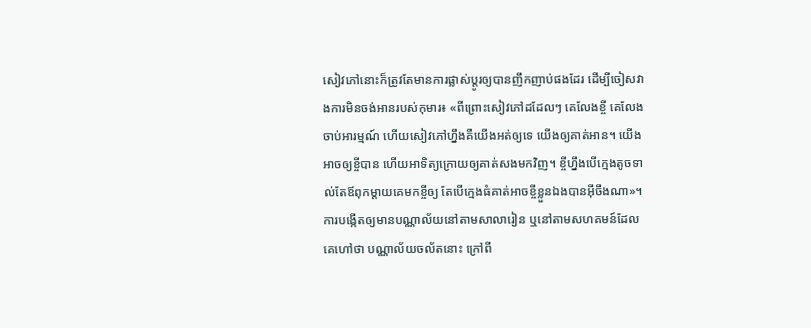សៀវភៅនោះក៏ត្រូវតែមានការផ្លាស់ប្ដូរឲ្យបានញឹកញាប់ផងដែរ ដើម្បីចៀសវាងការមិនចង់អានរបស់កុមារ៖ «ពីព្រោះសៀវភៅដដែលៗ គេលែងខ្ចី គេលែងចាប់អារម្មណ៍ ហើយសៀវភៅហ្នឹងគឺយើងអត់ឲ្យទេ យើងឲ្យគាត់អាន។ យើងអាចឲ្យខ្ចីបាន ហើយអាទិត្យក្រោយឲ្យគាត់សងមកវិញ។ ខ្ចីហ្នឹងបើក្មេងតូចទាល់តែឪពុកម្ដាយគេមកខ្ចីឲ្យ តែបើក្មេងធំគាត់អាចខ្ចីខ្លួនឯងបានអ៊ីចឹងណា»។
ការបង្កើតឲ្យមានបណ្ណាល័យនៅតាមសាលារៀន ឬនៅតាមសហគមន៍ដែលគេហៅថា បណ្ណាល័យចល័តនោះ ក្រៅពី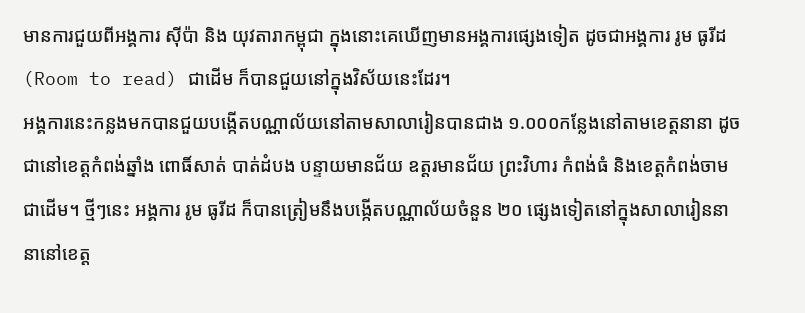មានការជួយពីអង្គការ ស៊ីប៉ា និង យុវតារាកម្ពុជា ក្នុងនោះគេឃើញមានអង្គការផ្សេងទៀត ដូចជាអង្គការ រូម ធូរីដ (Room to read) ជាដើម ក៏បានជួយនៅក្នុងវិស័យនេះដែរ។
អង្គការនេះកន្លងមកបានជួយបង្កើតបណ្ណាល័យនៅតាមសាលារៀនបានជាង ១.០០០កន្លែងនៅតាមខេត្តនានា ដូចជានៅខេត្តកំពង់ឆ្នាំង ពោធិ៍សាត់ បាត់ដំបង បន្ទាយមានជ័យ ឧត្តរមានជ័យ ព្រះវិហារ កំពង់ធំ និងខេត្តកំពង់ចាម ជាដើម។ ថ្មីៗនេះ អង្គការ រូម ធូរីដ ក៏បានត្រៀមនឹងបង្កើតបណ្ណាល័យចំនួន ២០ ផ្សេងទៀតនៅក្នុងសាលារៀននានានៅខេត្ត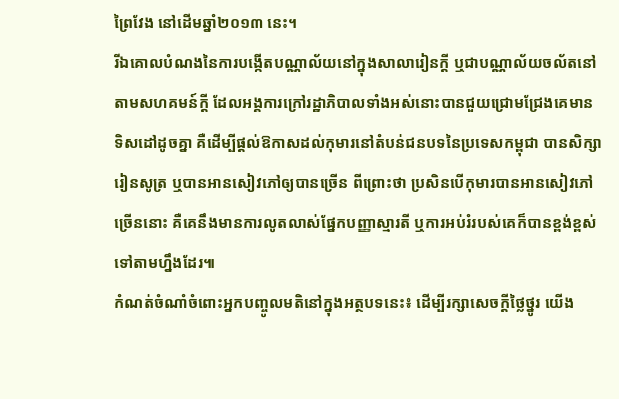ព្រៃវែង នៅដើមឆ្នាំ២០១៣ នេះ។
រីឯគោលបំណងនៃការបង្កើតបណ្ណាល័យនៅក្នុងសាលារៀនក្ដី ឬជាបណ្ណាល័យចល័តនៅតាមសហគមន៍ក្តី ដែលអង្គការក្រៅរដ្ឋាភិបាលទាំងអស់នោះបានជួយជ្រោមជ្រែងគេមានទិសដៅដូចគ្នា គឺដើម្បីផ្ដល់ឱកាសដល់កុមារនៅតំបន់ជនបទនៃប្រទេសកម្ពុជា បានសិក្សារៀនសូត្រ ឬបានអានសៀវភៅឲ្យបានច្រើន ពីព្រោះថា ប្រសិនបើកុមារបានអានសៀវភៅច្រើននោះ គឺគេនឹងមានការលូតលាស់ផ្នែកបញ្ញាស្មារតី ឬការអប់រំរបស់គេក៏បានខ្ពង់ខ្ពស់ទៅតាមហ្នឹងដែរ៕
កំណត់ចំណាំចំពោះអ្នកបញ្ចូលមតិនៅក្នុងអត្ថបទនេះ៖ ដើម្បីរក្សាសេចក្ដីថ្លៃថ្នូរ យើង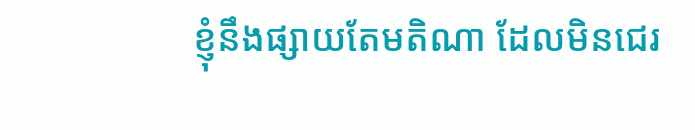ខ្ញុំនឹងផ្សាយតែមតិណា ដែលមិនជេរ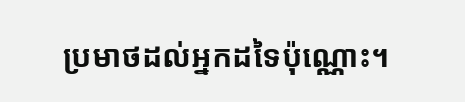ប្រមាថដល់អ្នកដទៃប៉ុណ្ណោះ។